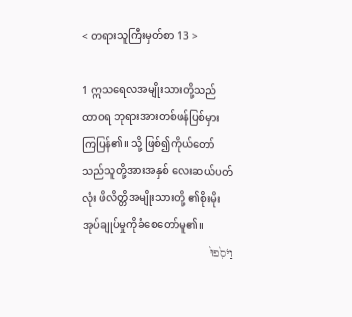< တရားသူကြီးမှတ်စာ 13 >

1 ဣသရေလအမျိုးသားတို့သည် ထာဝရ ဘုရားအားတစ်ဖန်ပြစ်မှားကြပြန်၏။ သို့ ဖြစ်၍ကိုယ်တော်သည်သူတို့အားအနှစ် လေးဆယ်ပတ်လုံး ဖိလိတ္တိအမျိုးသားတို့ ၏စိုးမိုးအုပ်ချုပ်မှုကိုခံစေတော်မူ၏။
וַיֹּסִ֙פוּ֙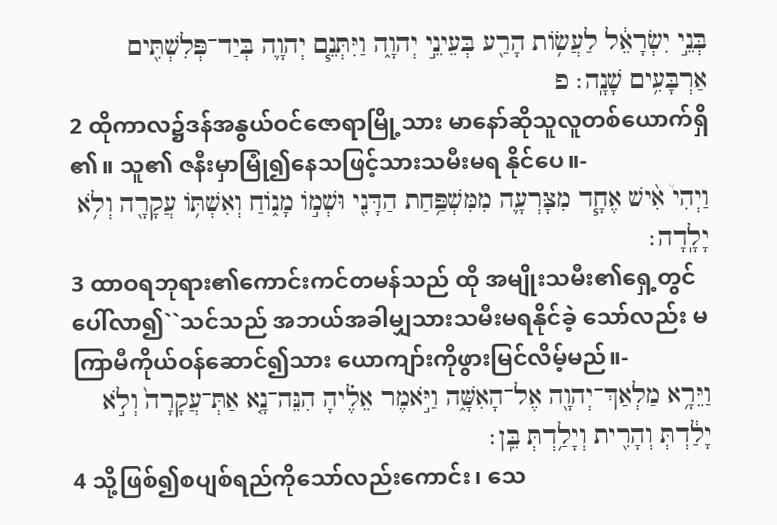בְּנֵ֣י יִשְׂרָאֵ֔ל לַעֲשׂ֥וֹת הָרַ֖ע בְּעֵינֵ֣י יְהוָ֑ה וַיִּתְּנֵ֧ם יְהוָ֛ה בְּיַד־פְּלִשְׁתִּ֖ים אַרְבָּעִ֥ים שָׁנָֽה׃ פ
2 ထိုကာလ၌ဒန်အနွယ်ဝင်ဇောရာမြို့သား မာနော်ဆိုသူလူတစ်ယောက်ရှိ၏။ သူ၏ ဇနီးမှာမြုံ၍နေသဖြင့်သားသမီးမရ နိုင်ပေ။-
וַיְהִי֩ אִ֨ישׁ אֶחָ֧ד מִצָּרְעָ֛ה מִמִּשְׁפַּ֥חַת הַדָּנִ֖י וּשְׁמ֣וֹ מָנ֑וֹחַ וְאִשְׁתּ֥וֹ עֲקָרָ֖ה וְלֹ֥א יָלָֽדָה׃
3 ထာဝရဘုရား၏ကောင်းကင်တမန်သည် ထို အမျိုးသမီး၏ရှေ့တွင်ပေါ်လာ၍``သင်သည် အဘယ်အခါမျှသားသမီးမရနိုင်ခဲ့ သော်လည်း မကြာမီကိုယ်ဝန်ဆောင်၍သား ယောကျာ်းကိုဖွားမြင်လိမ့်မည်။-
וַיֵּרָ֥א מַלְאַךְ־יְהוָ֖ה אֶל־הָאִשָּׁ֑ה וַיֹּ֣אמֶר אֵלֶ֗יהָ הִנֵּה־נָ֤א אַתְּ־עֲקָרָה֙ וְלֹ֣א יָלַ֔דְתְּ וְהָרִ֖ית וְיָלַ֥דְתְּ בֵּֽן׃
4 သို့ဖြစ်၍စပျစ်ရည်ကိုသော်လည်းကောင်း၊ သေ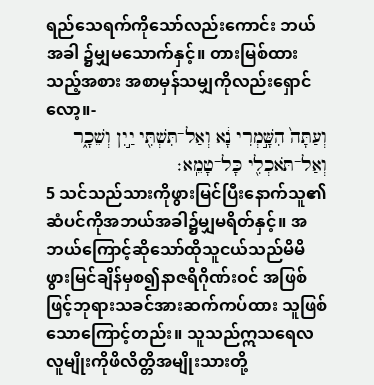ရည်သေရက်ကိုသော်လည်းကောင်း ဘယ်အခါ ၌မျှမသောက်နှင့်။ တားမြစ်ထားသည့်အစား အစာမှန်သမျှကိုလည်းရှောင်လော့။-
וְעַתָּה֙ הִשָּׁ֣מְרִי נָ֔א וְאַל־תִּשְׁתִּ֖י יַ֣יִן וְשֵׁכָ֑ר וְאַל־תֹּאכְלִ֖י כָּל־טָמֵֽא׃
5 သင်သည်သားကိုဖွားမြင်ပြီးနောက်သူ၏ ဆံပင်ကိုအဘယ်အခါ၌မျှမရိတ်နှင့်။ အ ဘယ်ကြောင့်ဆိုသော်ထိုသူငယ်သည်မိမိ ဖွားမြင်ချိန်မှစ၍နာဇရိဂိုဏ်းဝင် အဖြစ်ဖြင့်ဘုရားသခင်အားဆက်ကပ်ထား သူဖြစ်သောကြောင့်တည်း။ သူသည်ဣသရေလ လူမျိုးကိုဖိလိတ္တိအမျိုးသားတို့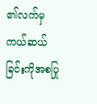၏လက်မှ ကယ်ဆယ်ခြင်းကိုအစပြု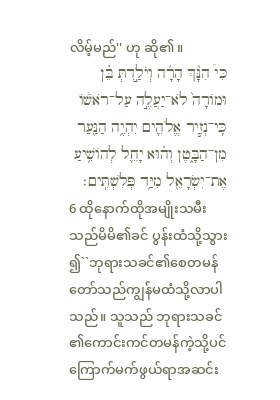လိမ့်မည်'' ဟု ဆို၏။
כִּי֩ הִנָּ֨ךְ הָרָ֜ה וְיֹלַ֣דְתְּ בֵּ֗ן וּמוֹרָה֙ לֹא־יַעֲלֶ֣ה עַל־רֹאשׁ֔וֹ כִּֽי־נְזִ֧יר אֱלֹהִ֛ים יִהְיֶ֥ה הַנַּ֖עַר מִן־הַבָּ֑טֶן וְה֗וּא יָחֵ֛ל לְהוֹשִׁ֥יעַ אֶת־יִשְׂרָאֵ֖ל מִיַּ֥ד פְּלִשְׁתִּֽים׃
6 ထိုနောက်ထိုအမျိုးသမီးသည်မိမိ၏ခင် ပွန်းထံသို့သွား၍``ဘုရားသခင်၏စေတမန် တော်သည်ကျွန်မထံသို့လာပါသည်။ သူသည် ဘုရားသခင်၏ကောင်းကင်တမန်ကဲ့သို့ပင် ကြောက်မက်ဖွယ်ရာအဆင်း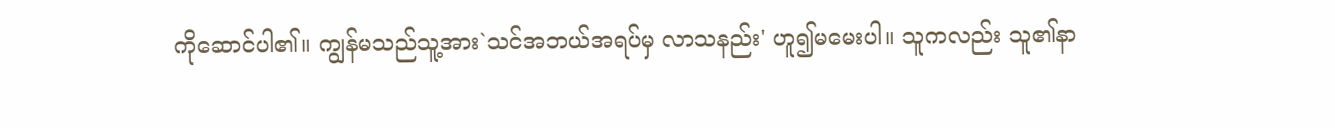ကိုဆောင်ပါ၏။ ကျွန်မသည်သူ့အား`သင်အဘယ်အရပ်မှ လာသနည်း' ဟူ၍မမေးပါ။ သူကလည်း သူ၏နာ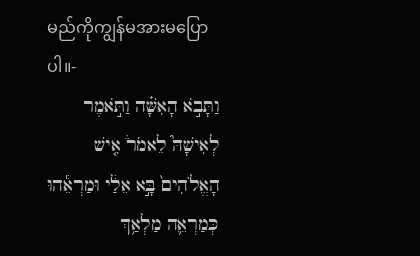မည်ကိုကျွန်မအားမပြောပါ။-
וַתָּבֹ֣א הָאִשָּׁ֗ה וַתֹּ֣אמֶר לְאִישָׁהּ֮ לֵאמֹר֒ אִ֤ישׁ הָאֱלֹהִים֙ בָּ֣א אֵלַ֔י וּמַרְאֵ֕הוּ כְּמַרְאֵ֛ה מַלְאַ֥ךְ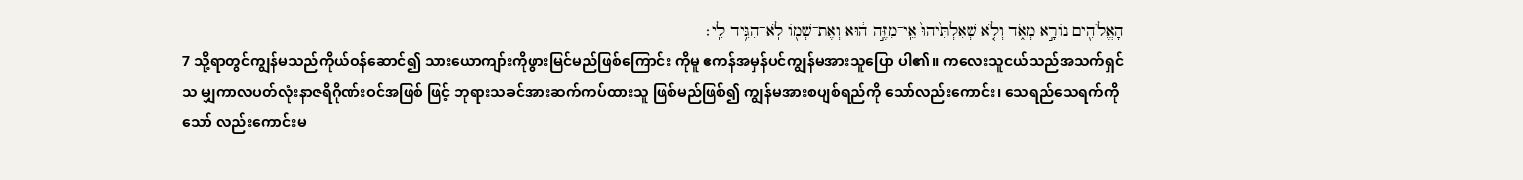הָאֱלֹהִ֖ים נוֹרָ֣א מְאֹ֑ד וְלֹ֤א שְׁאִלְתִּ֙יהוּ֙ אֵֽי־מִזֶּ֣ה ה֔וּא וְאֶת־שְׁמ֖וֹ לֹֽא־הִגִּ֥יד לִֽי׃
7 သို့ရာတွင်ကျွန်မသည်ကိုယ်ဝန်ဆောင်၍ သားယောကျာ်းကိုဖွားမြင်မည်ဖြစ်ကြောင်း ကိုမူ ဧကန်အမှန်ပင်ကျွန်မအားသူပြော ပါ၏။ ကလေးသူငယ်သည်အသက်ရှင်သ မျှကာလပတ်လုံးနာဇရိဂိုဏ်းဝင်အဖြစ် ဖြင့် ဘုရားသခင်အားဆက်ကပ်ထားသူ ဖြစ်မည်ဖြစ်၍ ကျွန်မအားစပျစ်ရည်ကို သော်လည်းကောင်း၊ သေရည်သေရက်ကိုသော် လည်းကောင်းမ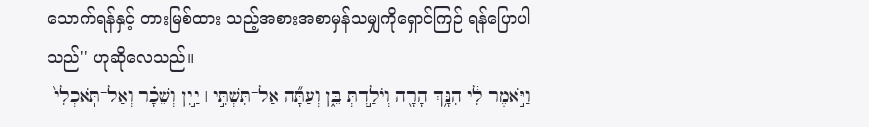သောက်ရန်နှင့် တားမြစ်ထား သည့်အစားအစာမှန်သမျှကိုရှောင်ကြဉ် ရန်ပြောပါသည်'' ဟုဆိုလေသည်။
וַיֹּ֣אמֶר לִ֔י הִנָּ֥ךְ הָרָ֖ה וְיֹלַ֣דְתְּ בֵּ֑ן וְעַתָּ֞ה אַל־תִּשְׁתִּ֣י ׀ יַ֣יִן וְשֵׁכָ֗ר וְאַל־תֹּֽאכְלִי֙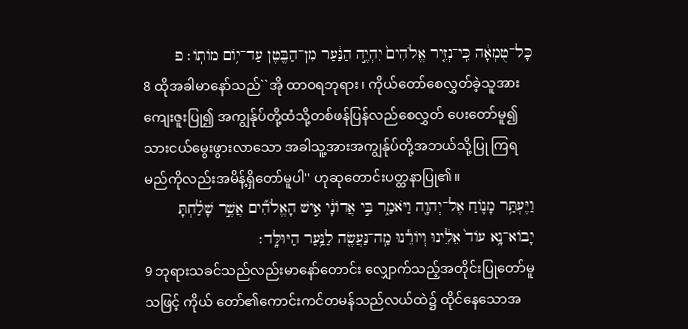כָּל־טֻמְאָ֔ה כִּֽי־נְזִ֤יר אֱלֹהִים֙ יִהְיֶ֣ה הַנַּ֔עַר מִן־הַבֶּ֖טֶן עַד־י֥וֹם מוֹתֽוֹ׃ פ
8 ထိုအခါမာနော်သည်``အို ထာဝရဘုရား၊ ကိုယ်တော်စေလွှတ်ခဲ့သူအားကျေးဇူးပြု၍ အကျွန်ုပ်တို့ထံသို့တစ်ဖန်ပြန်လည်စေလွှတ် ပေးတော်မူ၍ သားငယ်မွေးဖွားလာသော အခါသူ့အားအကျွန်ုပ်တို့အဘယ်သို့ပြု ကြရမည်ကိုလည်းအမိန့်ရှိတော်မူပါ'' ဟုဆုတောင်းပတ္ထနာပြု၏။
וַיֶּעְתַּ֥ר מָנ֛וֹחַ אֶל־יְהוָ֖ה וַיֹּאמַ֑ר בִּ֣י אֲדוֹנָ֔י אִ֣ישׁ הָאֱלֹהִ֞ים אֲשֶׁ֣ר שָׁלַ֗חְתָּ יָבוֹא־נָ֥א עוֹד֙ אֵלֵ֔ינוּ וְיוֹרֵ֕נוּ מַֽה־נַּעֲשֶׂ֖ה לַנַּ֥עַר הַיּוּלָּֽד׃
9 ဘုရားသခင်သည်လည်းမာနော်တောင်း လျှောက်သည့်အတိုင်းပြုတော်မူသဖြင့် ကိုယ် တော်၏ကောင်းကင်တမန်သည်လယ်ထဲ၌ ထိုင်နေသောအ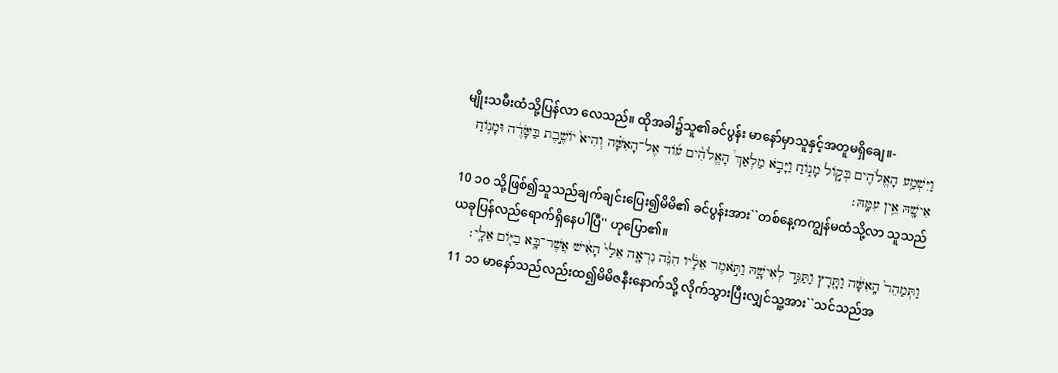မျိုးသမီးထံသို့ပြန်လာ လေသည်။ ထိုအခါ၌သူ၏ခင်ပွန်း မာနော်မှာသူနှင့်အတူမရှိချေ။-
וַיִּשְׁמַ֥ע הָאֱלֹהִ֖ים בְּק֣וֹל מָנ֑וֹחַ וַיָּבֹ֣א מַלְאַךְ֩ הָאֱלֹהִ֨ים ע֜וֹד אֶל־הָאִשָּׁ֗ה וְהִיא֙ יוֹשֶׁ֣בֶת בַּשָּׂדֶ֔ה וּמָנ֥וֹחַ אִישָׁ֖הּ אֵ֥ין עִמָּֽהּ׃
10 ၁၀ သို့ဖြစ်၍သူသည်ချက်ချင်းပြေး၍မိမိ၏ ခင်ပွန်းအား``တစ်နေ့ကကျွန်မထံသို့လာ သူသည်ယခုပြန်လည်ရောက်ရှိနေပါပြီ'' ဟုပြော၏။
וַתְּמַהֵר֙ הָֽאִשָּׁ֔ה וַתָּ֖רָץ וַתַּגֵּ֣ד לְאִישָׁ֑הּ וַתֹּ֣אמֶר אֵלָ֔יו הִנֵּ֨ה נִרְאָ֤ה אֵלַי֙ הָאִ֔ישׁ אֲשֶׁר־בָּ֥א בַיּ֖וֹם אֵלָֽי׃
11 ၁၁ မာနော်သည်လည်းထ၍မိမိဇနီးနောက်သို့ လိုက်သွားပြီးလျှင်သူ့အား``သင်သည်အ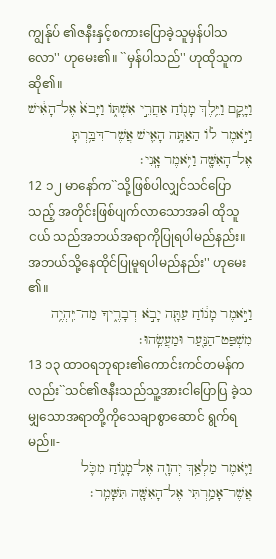ကျွန်ုပ် ၏ဇနီးနှင့်စကားပြောခဲ့သူမှန်ပါသလော'' ဟုမေး၏။ ``မှန်ပါသည်'' ဟုထိုသူကဆို၏။
וַיָּ֛קָם וַיֵּ֥לֶךְ מָנ֖וֹחַ אַחֲרֵ֣י אִשְׁתּ֑וֹ וַיָּבֹא֙ אֶל־הָאִ֔ישׁ וַיֹּ֣אמֶר ל֗וֹ הַאַתָּ֥ה הָאִ֛ישׁ אֲשֶׁר־דִּבַּ֥רְתָּ אֶל־הָאִשָּׁ֖ה וַיֹּ֥אמֶר אָֽנִי׃
12 ၁၂ မာနော်က``သို့ဖြစ်ပါလျှင်သင်ပြောသည့် အတိုင်းဖြစ်ပျက်လာသောအခါ ထိုသူငယ် သည်အဘယ်အရာကိုပြုရပါမည်နည်း။ အဘယ်သို့နေထိုင်ပြုမူရပါမည်နည်း'' ဟုမေး၏။
וַיֹּ֣אמֶר מָנ֔וֹחַ עַתָּ֖ה יָבֹ֣א דְבָרֶ֑יךָ מַה־יִּֽהְיֶ֥ה מִשְׁפַּט־הַנַּ֖עַר וּמַעֲשֵֽׂהוּ׃
13 ၁၃ ထာဝရဘုရား၏ကောင်းကင်တမန်က လည်း``သင်၏ဇနီးသည်သူ့အားငါပြောပြ ခဲ့သမျှသောအရာတို့ကိုသေချာစွာဆောင် ရွက်ရမည်။-
וַיֹּ֛אמֶר מַלְאַ֥ךְ יְהוָ֖ה אֶל־מָנ֑וֹחַ מִכֹּ֛ל אֲשֶׁר־אָמַ֥רְתִּי אֶל־הָאִשָּׁ֖ה תִּשָּׁמֵֽר׃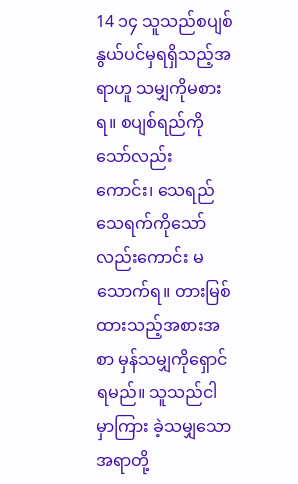14 ၁၄ သူသည်စပျစ်နွယ်ပင်မှရရှိသည့်အရာဟူ သမျှကိုမစားရ။ စပျစ်ရည်ကိုသော်လည်း ကောင်း၊ သေရည်သေရက်ကိုသော်လည်းကောင်း မသောက်ရ။ တားမြစ်ထားသည့်အစားအစာ မှန်သမျှကိုရှောင်ရမည်။ သူသည်ငါမှာကြား ခဲ့သမျှသောအရာတို့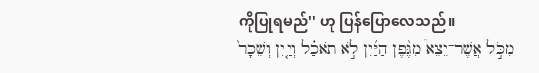ကိုပြုရမည်'' ဟု ပြန်ပြောလေသည်။
מִכֹּ֣ל אֲשֶׁר־יֵצֵא֩ מִגֶּ֨פֶן הַיַּ֜יִן לֹ֣א תֹאכַ֗ל וְיַ֤יִן וְשֵׁכָר֙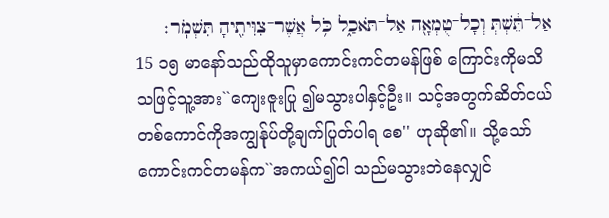אַל־תֵּ֔שְׁתְּ וְכָל־טֻמְאָ֖ה אַל־תֹּאכַ֑ל כֹּ֥ל אֲשֶׁר־צִוִּיתִ֖יהָ תִּשְׁמֹֽר׃
15 ၁၅ မာနော်သည်ထိုသူမှာကောင်းကင်တမန်ဖြစ် ကြောင်းကိုမသိသဖြင့်သူ့အား``ကျေးဇူးပြု ၍မသွားပါနှင့်ဦး။ သင့်အတွက်ဆိတ်ငယ် တစ်ကောင်ကိုအကျွန်ုပ်တို့ချက်ပြုတ်ပါရ စေ'' ဟုဆို၏။ သို့သော်ကောင်းကင်တမန်က``အကယ်၍ငါ သည်မသွားဘဲနေလျှင်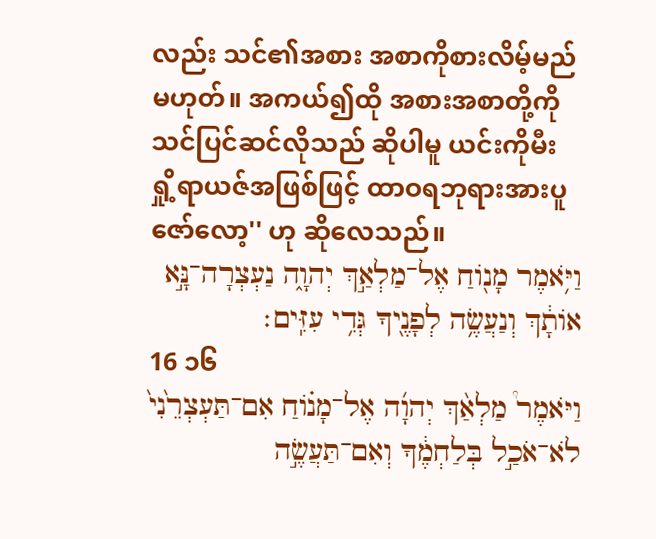လည်း သင်၏အစား အစာကိုစားလိမ့်မည်မဟုတ်။ အကယ်၍ထို အစားအစာတို့ကိုသင်ပြင်ဆင်လိုသည် ဆိုပါမူ ယင်းကိုမီးရှို့ရာယဇ်အဖြစ်ဖြင့် ထာဝရဘုရားအားပူဇော်လော့'' ဟု ဆိုလေသည်။
וַיֹּ֥אמֶר מָנ֖וֹחַ אֶל־מַלְאַ֣ךְ יְהוָ֑ה נַעְצְרָה־נָּ֣א אוֹתָ֔ךְ וְנַעֲשֶׂ֥ה לְפָנֶ֖יךָ גְּדִ֥י עִזִּֽים׃
16 ၁၆
וַיֹּאמֶר֩ מַלְאַ֨ךְ יְהוָ֜ה אֶל־מָנ֗וֹחַ אִם־תַּעְצְרֵ֙נִי֙ לֹא־אֹכַ֣ל בְּלַחְמֶ֔ךָ וְאִם־תַּעֲשֶׂ֣ה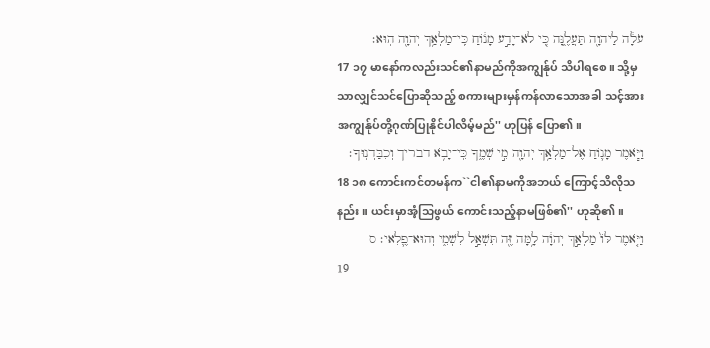עֹלָ֔ה לַיהוָ֖ה תַּעֲלֶ֑נָּה כִּ֚י לֹא־יָדַ֣ע מָנ֔וֹחַ כִּֽי־מַלְאַ֥ךְ יְהוָ֖ה הֽוּא׃
17 ၁၇ မာနော်ကလည်းသင်၏နာမည်ကိုအကျွန်ုပ် သိပါရစေ။ သို့မှသာလျှင်သင်ပြောဆိုသည့် စကားများမှန်ကန်လာသောအခါ သင့်အား အကျွန်ုပ်တို့ဂုဏ်ပြုနိုင်ပါလိမ့်မည်'' ဟုပြန် ပြော၏။
וַיֹּ֧אמֶר מָנ֛וֹחַ אֶל־מַלְאַ֥ךְ יְהוָ֖ה מִ֣י שְׁמֶ֑ךָ כִּֽי־יָבֹ֥א דבריך וְכִבַּדְנֽוּךָ׃
18 ၁၈ ကောင်းကင်တမန်က``ငါ၏နာမကိုအဘယ် ကြောင့်သိလိုသနည်း။ ယင်းမှာအံ့သြဖွယ် ကောင်းသည့်နာမဖြစ်၏'' ဟုဆို၏။
וַיֹּ֤אמֶר לּוֹ֙ מַלְאַ֣ךְ יְהוָ֔ה לָ֥מָּה זֶּ֖ה תִּשְׁאַ֣ל לִשְׁמִ֑י וְהוּא־פֶ֛לִאי׃ ס
19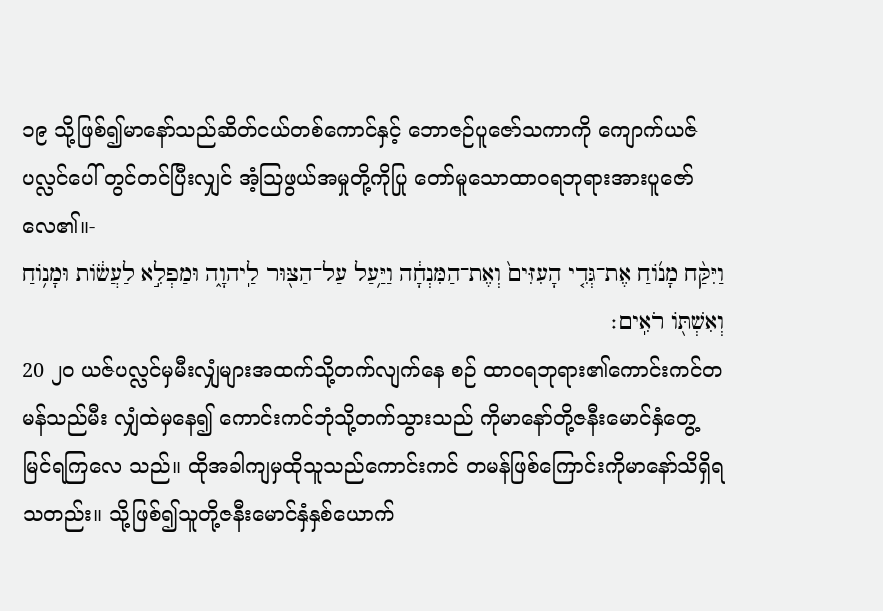၁၉ သို့ဖြစ်၍မာနော်သည်ဆိတ်ငယ်တစ်ကောင်နှင့် ဘောဇဉ်ပူဇော်သကာကို ကျောက်ယဇ်ပလ္လင်ပေါ် တွင်တင်ပြီးလျှင် အံ့သြဖွယ်အမှုတို့ကိုပြု တော်မူသောထာဝရဘုရားအားပူဇော် လေ၏။-
וַיִּקַּ֨ח מָנ֜וֹחַ אֶת־גְּדִ֤י הָעִזִּים֙ וְאֶת־הַמִּנְחָ֔ה וַיַּ֥עַל עַל־הַצּ֖וּר לַֽיהוָ֑ה וּמַפְלִ֣א לַעֲשׂ֔וֹת וּמָנ֥וֹחַ וְאִשְׁתּ֖וֹ רֹאִֽים׃
20 ၂၀ ယဇ်ပလ္လင်မှမီးလျှံများအထက်သို့တက်လျက်နေ စဉ် ထာဝရဘုရား၏ကောင်းကင်တမန်သည်မီး လျှံထဲမှနေ၍ ကောင်းကင်ဘုံသို့တက်သွားသည် ကိုမာနော်တို့ဇနီးမောင်နှံတွေ့မြင်ရကြလေ သည်။ ထိုအခါကျမှထိုသူသည်ကောင်းကင် တမန်ဖြစ်ကြောင်းကိုမာနော်သိရှိရသတည်း။ သို့ဖြစ်၍သူတို့ဇနီးမောင်နှံနှစ်ယောက်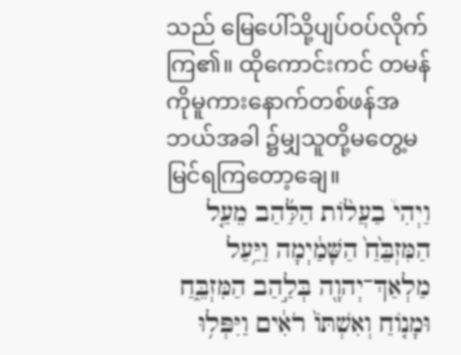သည် မြေပေါ်သို့ပျပ်ဝပ်လိုက်ကြ၏။ ထိုကောင်းကင် တမန်ကိုမူကားနောက်တစ်ဖန်အဘယ်အခါ ၌မျှသူတို့မတွေ့မမြင်ရကြတော့ချေ။
וַיְהִי֩ בַעֲל֨וֹת הַלַּ֜הַב מֵעַ֤ל הַמִּזְבֵּ֙חַ֙ הַשָּׁמַ֔יְמָה וַיַּ֥עַל מַלְאַךְ־יְהוָ֖ה בְּלַ֣הַב הַמִּזְבֵּ֑חַ וּמָנ֤וֹחַ וְאִשְׁתּוֹ֙ רֹאִ֔ים וַיִּפְּל֥וּ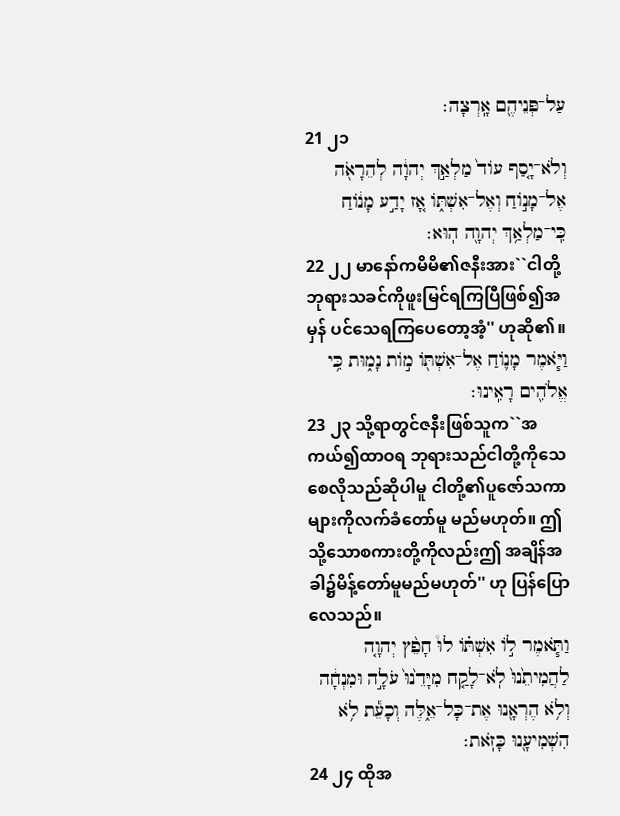עַל־פְּנֵיהֶ֖ם אָֽרְצָה׃
21 ၂၁
וְלֹא־יָ֤סַף עוֹד֙ מַלְאַ֣ךְ יְהוָ֔ה לְהֵרָאֹ֖ה אֶל־מָנ֣וֹחַ וְאֶל־אִשְׁתּ֑וֹ אָ֚ז יָדַ֣ע מָנ֔וֹחַ כִּֽי־מַלְאַ֥ךְ יְהוָ֖ה הֽוּא׃
22 ၂၂ မာနော်ကမိမိ၏ဇနီးအား``ငါတို့ဘုရားသခင်ကိုဖူးမြင်ရကြပြီဖြစ်၍အမှန် ပင်သေရကြပေတော့အံ့'' ဟုဆို၏။
וַיֹּ֧אמֶר מָנ֛וֹחַ אֶל־אִשְׁתּ֖וֹ מ֣וֹת נָמ֑וּת כִּ֥י אֱלֹהִ֖ים רָאִֽינוּ׃
23 ၂၃ သို့ရာတွင်ဇနီးဖြစ်သူက``အကယ်၍ထာဝရ ဘုရားသည်ငါတို့ကိုသေစေလိုသည်ဆိုပါမူ ငါတို့၏ပူဇော်သကာများကိုလက်ခံတော်မူ မည်မဟုတ်။ ဤသို့သောစကားတို့ကိုလည်းဤ အချိန်အခါ၌မိန့်တော်မူမည်မဟုတ်'' ဟု ပြန်ပြောလေသည်။
וַתֹּ֧אמֶר ל֣וֹ אִשְׁתּ֗וֹ לוּ֩ חָפֵ֨ץ יְהוָ֤ה לַהֲמִיתֵ֙נוּ֙ לֹֽא־לָקַ֤ח מִיָּדֵ֙נוּ֙ עֹלָ֣ה וּמִנְחָ֔ה וְלֹ֥א הֶרְאָ֖נוּ אֶת־כָּל־אֵ֑לֶּה וְכָעֵ֕ת לֹ֥א הִשְׁמִיעָ֖נוּ כָּזֹֽאת׃
24 ၂၄ ထိုအ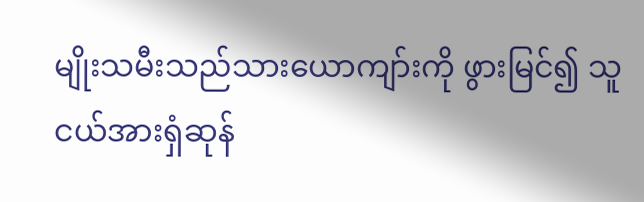မျိုးသမီးသည်သားယောကျာ်းကို ဖွားမြင်၍ သူငယ်အားရှံဆုန်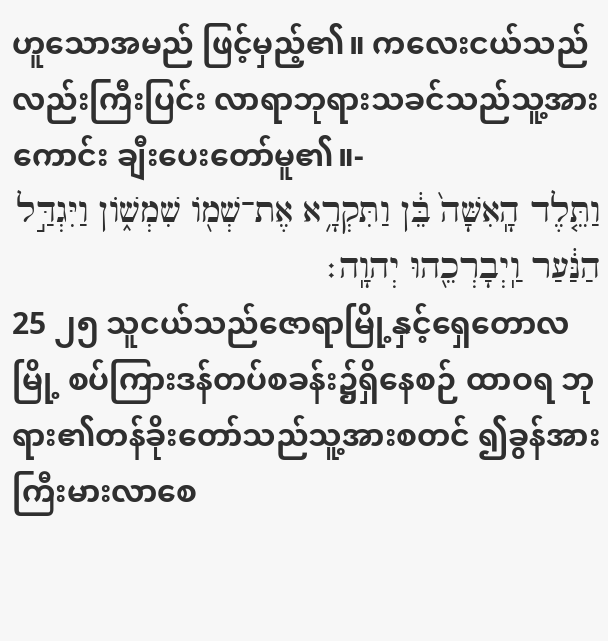ဟူသောအမည် ဖြင့်မှည့်၏။ ကလေးငယ်သည်လည်းကြီးပြင်း လာရာဘုရားသခင်သည်သူ့အားကောင်း ချီးပေးတော်မူ၏။-
וַתֵּ֤לֶד הָֽאִשָּׁה֙ בֵּ֔ן וַתִּקְרָ֥א אֶת־שְׁמ֖וֹ שִׁמְשׁ֑וֹן וַיִּגְדַּ֣ל הַנַּ֔עַר וַֽיְבָרְכֵ֖הוּ יְהוָֽה׃
25 ၂၅ သူငယ်သည်ဇောရာမြို့နှင့်ရှေတောလမြို့ စပ်ကြားဒန်တပ်စခန်း၌ရှိနေစဉ် ထာဝရ ဘုရား၏တန်ခိုးတော်သည်သူ့အားစတင် ၍ခွန်အားကြီးမားလာစေ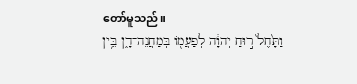တော်မူသည်။
וַתָּ֙חֶל֙ ר֣וּחַ יְהוָ֔ה לְפַעֲמ֖וֹ בְּמַחֲנֵה־דָ֑ן בֵּ֥ין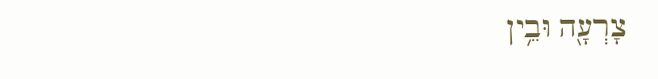צָרְעָ֖ה וּבֵ֥ין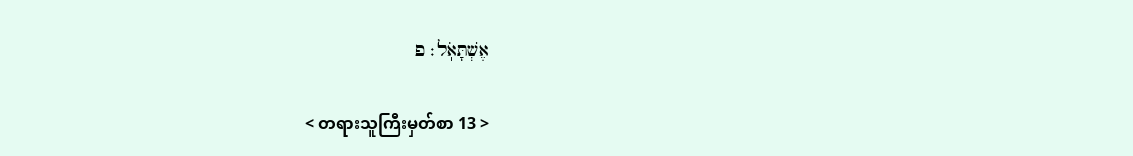אֶשְׁתָּאֹֽל׃ פ

< တရားသူကြီးမှတ်စာ 13 >